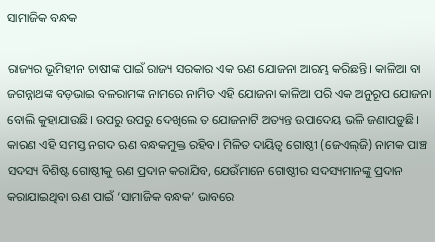ସାମାଜିକ ବନ୍ଧକ

ରାଜ୍ୟର ଭୂମିହୀନ ଚାଷୀଙ୍କ ପାଇଁ ରାଜ୍ୟ ସରକାର ଏକ ଋଣ ଯୋଜନା ଆରମ୍ଭ କରିଛନ୍ତି। କାଳିଆ ବା ଜଗନ୍ନାଥଙ୍କ ବଡ଼ଭାଇ ବଳରାମଙ୍କ ନାମରେ ନାମିତ ଏହି ଯୋଜନା କାଳିଆ ପରି ଏକ ଅନୁରୂପ ଯୋଜନା ବୋଲି କୁହାଯାଉଛି। ଉପରୁ ଉପରୁ ଦେଖିଲେ ତ ଯୋଜନାଟି ଅତ୍ୟନ୍ତ ଉପାଦେୟ ଭଳି ଜଣାପଡ଼ୁଛି। କାରଣ ଏହି ସମସ୍ତ ନଗଦ ଋଣ ବନ୍ଧକମୁକ୍ତ ରହିବ। ମିଳିତ ଦାୟିତ୍ୱ ଗୋଷ୍ଠୀ (ଜେଏଲ୍‌ଜି) ନାମକ ପାଞ୍ଚ ସଦସ୍ୟ ବିଶିଷ୍ଟ ଗୋଷ୍ଠୀକୁ ଋଣ ପ୍ରଦାନ କରାଯିବ, ଯେଉଁମାନେ ଗୋଷ୍ଠୀର ସଦସ୍ୟମାନଙ୍କୁ ପ୍ରଦାନ କରାଯାଇଥିବା ଋଣ ପାଇଁ ‘ସାମାଜିକ ବନ୍ଧକ’ ଭାବରେ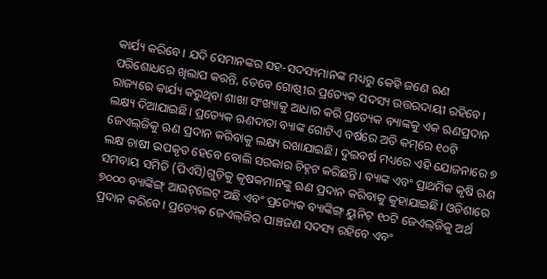କାର୍ଯ୍ୟ କରିବେ। ଯଦି ସେମାନଙ୍କର ସହ-ସଦସ୍ୟମାନଙ୍କ ମଧ୍ୟରୁ କେହି ଜଣେ ଋଣ ପରିଶୋଧରେ ଖିଲାପ କରନ୍ତି, ତେବେ ଗୋଷ୍ଠୀର ପ୍ରତ୍ୟେକ ସଦସ୍ୟ ଉତ୍ତରଦାୟୀ ରହିବେ। ରାଜ୍ୟରେ କାର୍ଯ୍ୟ କରୁଥିବା ଶାଖା ସଂଖ୍ୟାକୁ ଆଧାର କରି ପ୍ରତ୍ୟେକ ବ୍ୟାଙ୍କକୁ ଏକ ଋଣପ୍ରଦାନ ଲକ୍ଷ୍ୟ ଦିଆଯାଇଛି। ପ୍ରତ୍ୟେକ ଋଣଦାତା ବ୍ୟାଙ୍କ ଗୋଟିଏ ବର୍ଷରେ ଅତି କମ୍‌ରେ ୧୦ଟି ଜେଏଲ୍‌ଜିକୁ ଋଣ ପ୍ରଦାନ କରିବାକୁ ଲକ୍ଷ୍ୟ ରଖାଯାଇଛି। ଦୁଇବର୍ଷ ମଧ୍ୟରେ ଏହି ଯୋଜନାରେ ୭ ଲକ୍ଷ ଚାଷୀ ଉପକୃତ ହେବେ ବୋଲି ସରକାର ଚିହ୍ନଟ କରିଛନ୍ତି। ବ୍ୟାଙ୍କ ଏବଂ ପ୍ରାଥମିକ କୃଷି ଋଣ ସମବାୟ ସମିତି (ପିଏସି)ଗୁଡ଼ିକୁ କୃଷକମାନଙ୍କୁ ଋଣ ପ୍ରଦାନ କରିବାକୁ କୁହାଯାଇଛି। ଓଡିଶାରେ ୭୦୦୦ ବ୍ୟାଙ୍କିଙ୍ଗ୍‌ ଆଉଟ୍‌ଲେଟ୍‌ ଅଛି ଏବଂ ପ୍ରତ୍ୟେକ ବ୍ୟାଙ୍କିଙ୍ଗ୍‌ ୟୁନିଟ୍‌ ୧୦ଟି ଜେଏଲ୍‌ଜିକୁ ଅର୍ଥ ପ୍ରଦାନ କରିବେ। ପ୍ରତ୍ୟେକ ଜେଏଲ୍‌ଜିର ପାଞ୍ଚଜଣ ସଦସ୍ୟ ରହିବେ ଏବଂ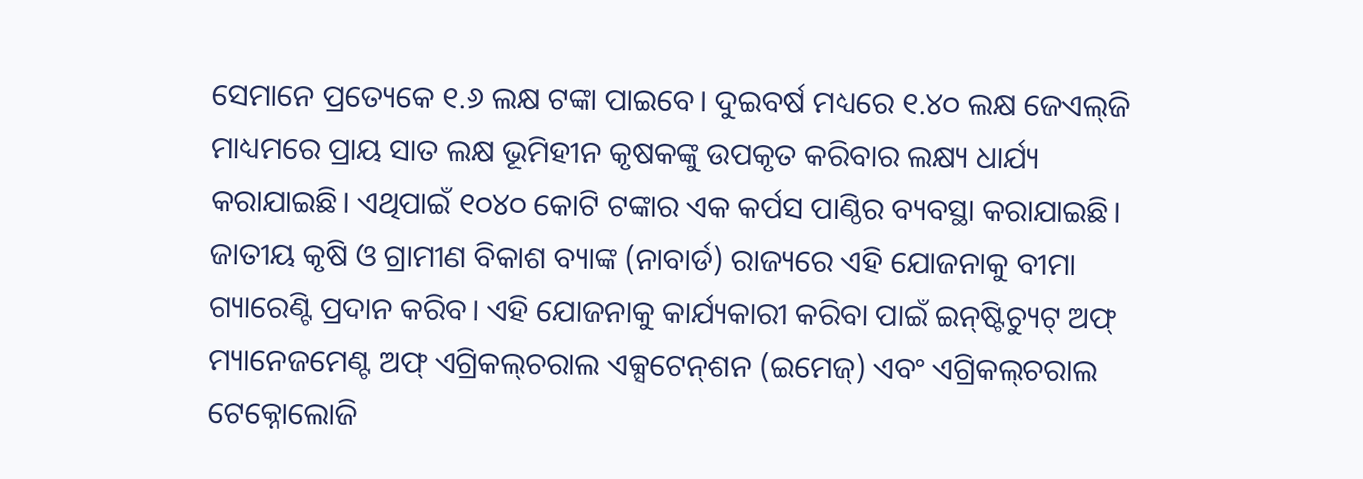ସେମାନେ ପ୍ରତ୍ୟେକେ ୧.୬ ଲକ୍ଷ ଟଙ୍କା ପାଇବେ। ଦୁଇବର୍ଷ ମଧ୍ୟରେ ୧.୪୦ ଲକ୍ଷ ଜେଏଲ୍‌ଜି ମାଧ୍ୟମରେ ପ୍ରାୟ ସାତ ଲକ୍ଷ ଭୂମିହୀନ କୃଷକଙ୍କୁ ଉପକୃତ କରିବାର ଲକ୍ଷ୍ୟ ଧାର୍ଯ୍ୟ କରାଯାଇଛି। ଏଥିପାଇଁ ୧୦୪୦ କୋଟି ଟଙ୍କାର ଏକ କର୍ପସ ପାଣ୍ଠିର ବ୍ୟବସ୍ଥା କରାଯାଇଛି। ଜାତୀୟ କୃଷି ଓ ଗ୍ରାମୀଣ ବିକାଶ ବ୍ୟାଙ୍କ (ନାବାର୍ଡ) ରାଜ୍ୟରେ ଏହି ଯୋଜନାକୁ ବୀମା ଗ୍ୟାରେଣ୍ଟି ପ୍ରଦାନ କରିବ। ଏହି ଯୋଜନାକୁ କାର୍ଯ୍ୟକାରୀ କରିବା ପାଇଁ ଇନ୍‌ଷ୍ଟିଚ୍ୟୁଟ୍‌ ଅଫ୍‌ ମ୍ୟାନେଜମେଣ୍ଟ ଅଫ୍‌ ଏଗ୍ରିକଲ୍‌ଚରାଲ ଏକ୍ସଟେନ୍‌ଶନ (ଇମେଜ୍‌) ଏବଂ ଏଗ୍ରିକଲ୍‌ଚରାଲ ଟେକ୍ନୋଲୋଜି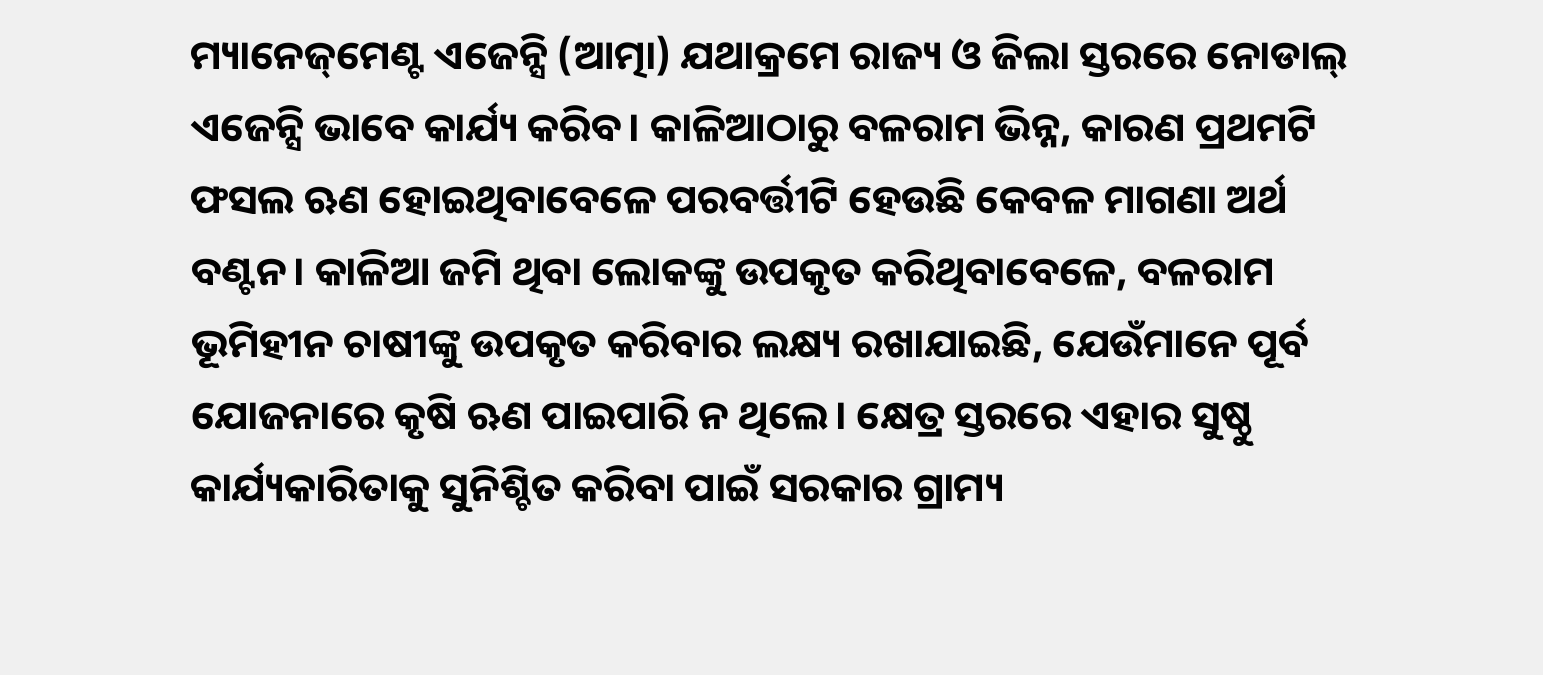ମ୍ୟାନେଜ୍‌ମେଣ୍ଟ ଏଜେନ୍ସି (ଆତ୍ମା) ଯଥାକ୍ରମେ ରାଜ୍ୟ ଓ ଜିଲା ସ୍ତରରେ ନୋଡାଲ୍‌ ଏଜେନ୍ସି ଭାବେ କାର୍ଯ୍ୟ କରିବ। କାଳିଆଠାରୁ ବଳରାମ ଭିନ୍ନ, କାରଣ ପ୍ରଥମଟି ଫସଲ ଋଣ ହୋଇଥିବାବେଳେ ପରବର୍ତ୍ତୀଟି ହେଉଛି କେବଳ ମାଗଣା ଅର୍ଥ ବଣ୍ଟନ। କାଳିଆ ଜମି ଥିବା ଲୋକଙ୍କୁ ଉପକୃତ କରିଥିବାବେଳେ, ବଳରାମ ଭୂମିହୀନ ଚାଷୀଙ୍କୁ ଉପକୃତ କରିବାର ଲକ୍ଷ୍ୟ ରଖାଯାଇଛି, ଯେଉଁମାନେ ପୂର୍ବ ଯୋଜନାରେ କୃଷି ଋଣ ପାଇପାରି ନ ଥିଲେ। କ୍ଷେତ୍ର ସ୍ତରରେ ଏହାର ସୁଷ୍ଠୁ କାର୍ଯ୍ୟକାରିତାକୁ ସୁନିଶ୍ଚିତ କରିବା ପାଇଁ ସରକାର ଗ୍ରାମ୍ୟ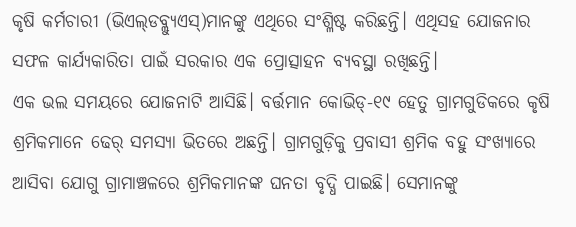କୃଷି କର୍ମଚାରୀ (ଭିଏଲ୍‌ଡବ୍ଲ୍ୟୁଏସ୍‌)ମାନଙ୍କୁ ଏଥିରେ ସଂଶ୍ଳିଷ୍ଟ କରିଛନ୍ତି। ଏଥିସହ ଯୋଜନାର ସଫଳ କାର୍ଯ୍ୟକାରିତା ପାଇଁ ସରକାର ଏକ ପ୍ରୋତ୍ସାହନ ବ୍ୟବସ୍ଥା ରଖିଛନ୍ତି।
ଏକ ଭଲ ସମୟରେ ଯୋଜନାଟି ଆସିଛି। ବର୍ତ୍ତମାନ କୋଭିଡ୍‌-୧୯ ହେତୁ ଗ୍ରାମଗୁଡିକରେ କୃଷି ଶ୍ରମିକମାନେ ଢେର୍‌ ସମସ୍ୟା ଭିତରେ ଅଛନ୍ତି। ଗ୍ରାମଗୁଡ଼ିକୁ ପ୍ରବାସୀ ଶ୍ରମିକ ବହୁ ସଂଖ୍ୟାରେ ଆସିବା ଯୋଗୁ ଗ୍ରାମାଞ୍ଚଳରେ ଶ୍ରମିକମାନଙ୍କ ଘନତା ବୃଦ୍ଧି ପାଇଛି। ସେମାନଙ୍କୁ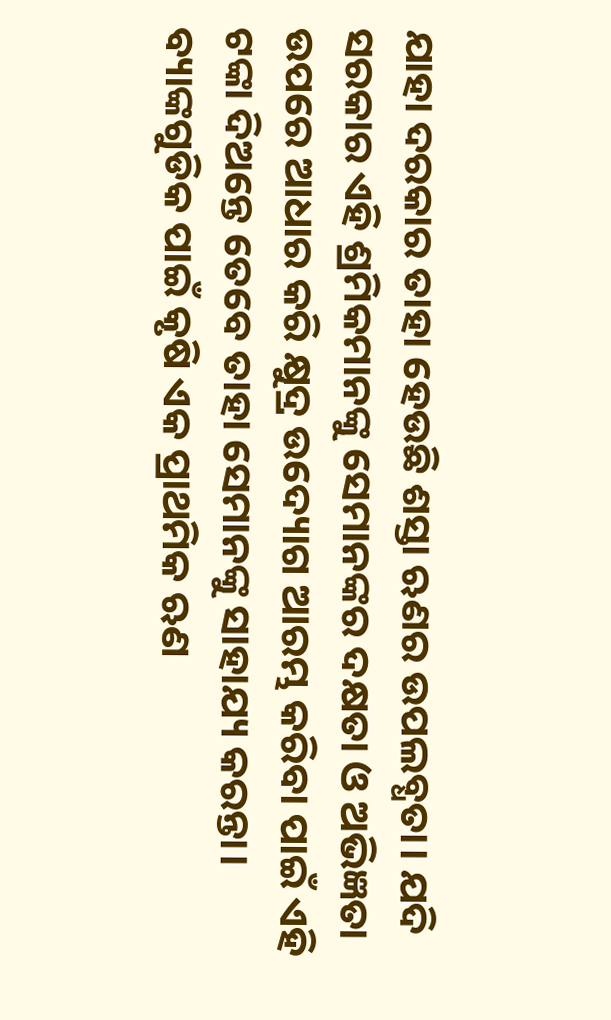ଯାହା ଦରକାର ତାହା ହେଉଛି ଶସ୍ତା ଋଣର ଉପଲବ୍ଧତା। ଯଦି ସରକାର ଏହି ଶ୍ରମିକମାନଙ୍କୁ ସେମାନଙ୍କର ଦକ୍ଷତା ଓ ଅଭିଜ୍ଞତା ଉପରେ ଆଧାର କରି କ୍ଷୁଦ୍ର ଉଦ୍ୟୋଗ ଆରମ୍ଭ କରିବା ପାଇଁ ଏହି ଟଙ୍କା ଦିଅନ୍ତେ ତେବେ ତାହା ସେମାନଙ୍କୁ ସାହାଯ୍ୟ କରନ୍ତା। ବ୍ୟାଙ୍କଗୁଡିକ ପାଇଁ କୃଷି ଏକ ପ୍ରାଥମିକ ଋଣ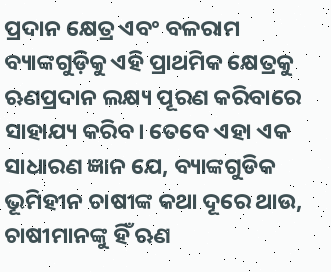ପ୍ରଦାନ କ୍ଷେତ୍ର ଏବଂ ବଳରାମ ବ୍ୟାଙ୍କଗୁଡ଼ିକୁ ଏହି ପ୍ରାଥମିକ କ୍ଷେତ୍ରକୁ ଋଣପ୍ରଦାନ ଲକ୍ଷ୍ୟ ପୂରଣ କରିବାରେ ସାହାଯ୍ୟ କରିବ। ତେବେ ଏହା ଏକ ସାଧାରଣ ଜ୍ଞାନ ଯେ, ବ୍ୟାଙ୍କଗୁଡିକ ଭୂମିହୀନ ଚାଷୀଙ୍କ କଥା ଦୂରେ ଥାଉ, ଚାଷୀମାନଙ୍କୁ ହିଁ ଋଣ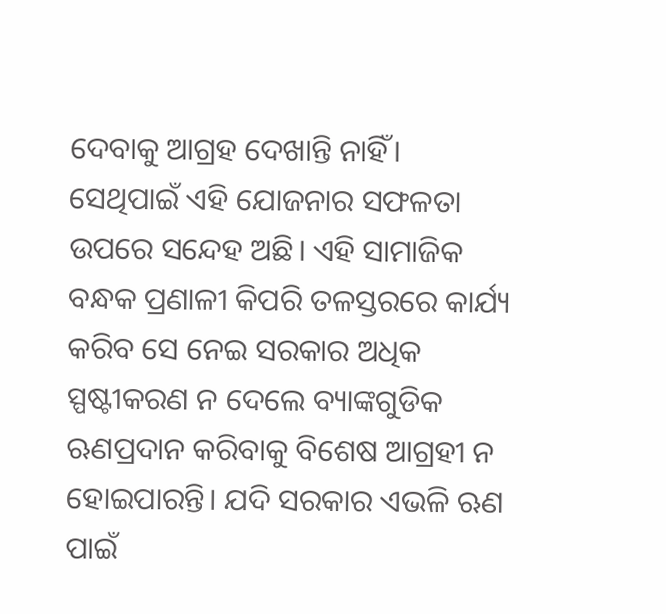ଦେବାକୁ ଆଗ୍ରହ ଦେଖାନ୍ତି ନାହିଁ। ସେଥିପାଇଁ ଏହି ଯୋଜନାର ସଫଳତା ଉପରେ ସନ୍ଦେହ ଅଛି। ଏହି ସାମାଜିକ ବନ୍ଧକ ପ୍ରଣାଳୀ କିପରି ତଳସ୍ତରରେ କାର୍ଯ୍ୟ କରିବ ସେ ନେଇ ସରକାର ଅଧିକ ସ୍ପଷ୍ଟୀକରଣ ନ ଦେଲେ ବ୍ୟାଙ୍କଗୁଡିକ ଋଣପ୍ରଦାନ କରିବାକୁ ବିଶେଷ ଆଗ୍ରହୀ ନ ହୋଇପାରନ୍ତି। ଯଦି ସରକାର ଏଭଳି ଋଣ ପାଇଁ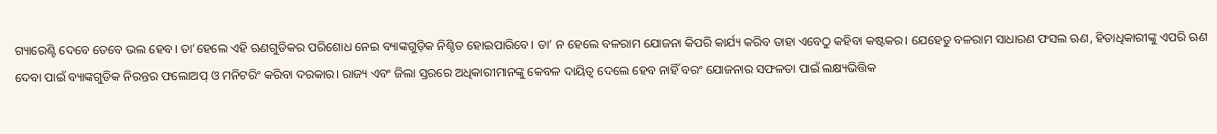ଗ୍ୟାରେଣ୍ଟି ଦେବେ ତେବେ ଭଲ ହେବ। ତା’ହେଲେ ଏହି ଋଣଗୁଡିକର ପରିଶୋଧ ନେଇ ବ୍ୟାଙ୍କଗୁଡ଼ିକ ନିଶ୍ଚିତ ହୋଇପାରିବେ। ତା’ ନ ହେଲେ ବଳରାମ ଯୋଜନା କିପରି କାର୍ଯ୍ୟ କରିବ ତାହା ଏବେଠୁ କହିବା କଷ୍ଟକର। ଯେହେତୁ ବଳରାମ ସାଧାରଣ ଫସଲ ଋଣ, ହିତାଧିକାରୀଙ୍କୁ ଏପରି ଋଣ ଦେବା ପାଇଁ ବ୍ୟାଙ୍କଗୁଡିକ ନିରନ୍ତର ଫଲୋଅପ୍‌ ଓ ମନିଟରିଂ କରିବା ଦରକାର। ରାଜ୍ୟ ଏବଂ ଜିଲା ସ୍ତରରେ ଅଧିକାରୀମାନଙ୍କୁ କେବଳ ଦାୟିତ୍ୱ ଦେଲେ ହେବ ନାହିଁ ବରଂ ଯୋଜନାର ସଫଳତା ପାଇଁ ଲକ୍ଷ୍ୟଭିତ୍ତିକ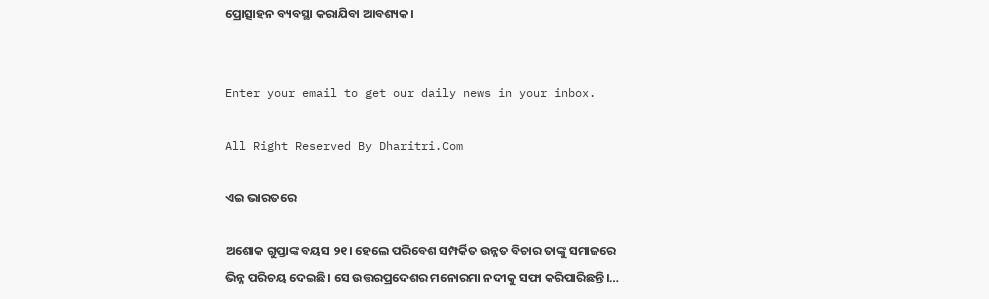ପ୍ରୋତ୍ସାହନ ବ୍ୟବସ୍ଥା କରାଯିବା ଆବଶ୍ୟକ।


Enter your email to get our daily news in your inbox.

All Right Reserved By Dharitri.Com

ଏଇ ଭାରତରେ

ଅଶୋକ ଗୁପ୍ତାଙ୍କ ବୟସ ୨୧। ହେଲେ ପରିବେଶ ସମ୍ପର୍କିତ ଉନ୍ନତ ବିଚାର ତାଙ୍କୁ ସମାଜରେ ଭିନ୍ନ ପରିଚୟ ଦେଇଛି। ସେ ଉତ୍ତରପ୍ରଦେଶର ମନୋରମା ନଦୀକୁ ସଫା କରିପାରିଛନ୍ତି।…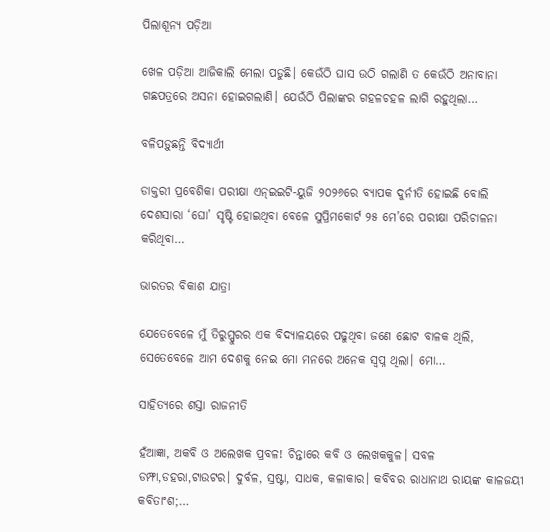ପିଲାଶୂନ୍ୟ ପଡ଼ିଆ

ଖେଳ ପଡ଼ିଆ ଆଜିକାଲି ମେଲା ପଡୁଛି। କେଉଁଠି ଘାସ ଉଠି ଗଲାଣି ତ କେଉଁଠି ଅନାବାନା ଗଛପତ୍ରରେ ଅସନା ହୋଇଗଲାଣି। ଯେଉଁଠି ପିଲାଙ୍କର ଗହଳଚହଳ ଲାଗି ରହୁଥିଲା…

ବଳିପଡ଼ୁଛନ୍ତି ବିଦ୍ୟାର୍ଥୀ

ଡାକ୍ତରୀ ପ୍ରବେଶିକା ପରୀକ୍ଷା ଏନ୍‌ଇଇଟି-ୟୁଜି ୨୦୨୬ରେ ବ୍ୟାପକ ଦୁର୍ନୀତି ହୋଇଛି ବୋଲି ଦେଶସାରା ‘ଘୋ’ ସୃଷ୍ଟି ହୋଇଥିବା ବେଳେ ସୁପ୍ରିମକୋର୍ଟ ୨୫ ମେ’ରେ ପରୀକ୍ଷା ପରିଚାଳନା କରିଥିବା…

ଭାରତର ବିକାଶ ଯାତ୍ରା

ଯେତେବେଳେ ମୁଁ ତିରୁପ୍ପୁରର ଏକ ବିଦ୍ୟାଳୟରେ ପଢୁଥିବା ଜଣେ ଛୋଟ ବାଳକ ଥିଲି, ସେତେବେଳେ ଆମ ଦେଶକୁ ନେଇ ମୋ ମନରେ ଅନେକ ସ୍ବପ୍ନ ଥିଲା। ମୋ…

ସାହିତ୍ୟରେ ଶସ୍ତା ରାଜନୀତି

ହଁଆଜ୍ଞା, ଅକବି ଓ ଅଲେଖକ ପ୍ରବଳ! ଚିନ୍ତାରେ କବି ଓ ଲେଖକକୁଳ। ସବଳ ଡମ୍ଫା,ଡହରା,ଟାଉଟର। ଦୁର୍ବଳ, ସ୍ରଷ୍ଟା, ସାଧକ, କଳାକାର। କବିବର ରାଧାନାଥ ରାୟଙ୍କ କାଳଜୟୀ କବିତାଂଶ;…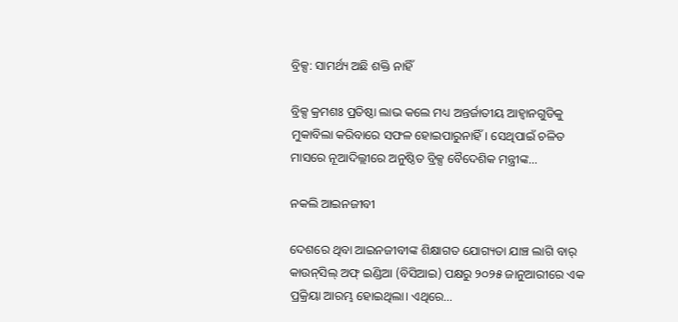ବ୍ରିକ୍ସ: ସାମର୍ଥ୍ୟ ଅଛି ଶକ୍ତି ନାହିଁ

ବ୍ରିକ୍ସ କ୍ରମଶଃ ପ୍ରତିଷ୍ଠା ଲାଭ କଲେ ମଧ୍ୟ ଅନ୍ତର୍ଜାତୀୟ ଆହ୍ବାନଗୁଡିକୁ ମୁକାବିଲା କରିବାରେ ସଫଳ ହୋଇପାରୁନାହିଁ। ସେଥିପାଇଁ ଚଳିତ ମାସରେ ନୂଆଦିଲ୍ଲୀରେ ଅନୁଷ୍ଠିତ ବ୍ରିକ୍ସ ବୈଦେଶିକ ମନ୍ତ୍ରୀଙ୍କ…

ନକଲି ଆଇନଜୀବୀ

ଦେଶରେ ଥିବା ଆଇନଜୀବୀଙ୍କ ଶିକ୍ଷାଗତ ଯୋଗ୍ୟତା ଯାଞ୍ଚ ଲାଗି ବାର୍‌ କାଉନ୍‌ସିଲ୍‌ ଅଫ୍‌ ଇଣ୍ଡିଆ (ବିସିଆଇ) ପକ୍ଷରୁ ୨୦୨୫ ଜାନୁଆରୀରେ ଏକ ପ୍ରକ୍ରିୟା ଆରମ୍ଭ ହୋଇଥିଲା। ଏଥିରେ…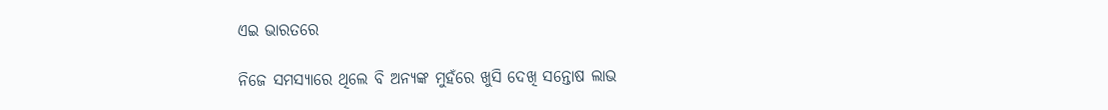ଏଇ ଭାରତରେ

ନିଜେ ସମସ୍ୟାରେ ଥିଲେ ବି ଅନ୍ୟଙ୍କ ମୁହଁରେ ଖୁସି ଦେଖି ସନ୍ତୋଷ ଲାଭ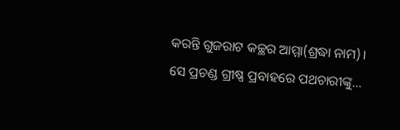କରନ୍ତି ଗୁଜରାଟ କଚ୍ଛର ଆମ୍ମା(ଶ୍ରଦ୍ଧା ନାମ)। ସେ ପ୍ରଚଣ୍ଡ ଗ୍ରୀଷ୍ଣ ପ୍ରବାହରେ ପଥଚାରୀଙ୍କୁ…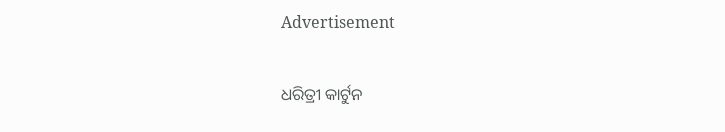Advertisement

ଧରିତ୍ରୀ କାର୍ଟୁନ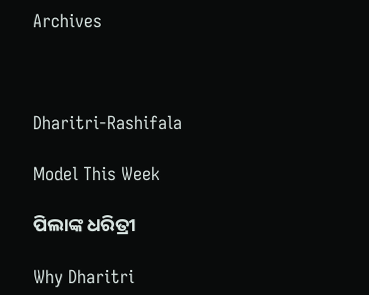Archives



Dharitri-Rashifala

Model This Week

ପିଲାଙ୍କ ଧରିତ୍ରୀ

Why Dharitri